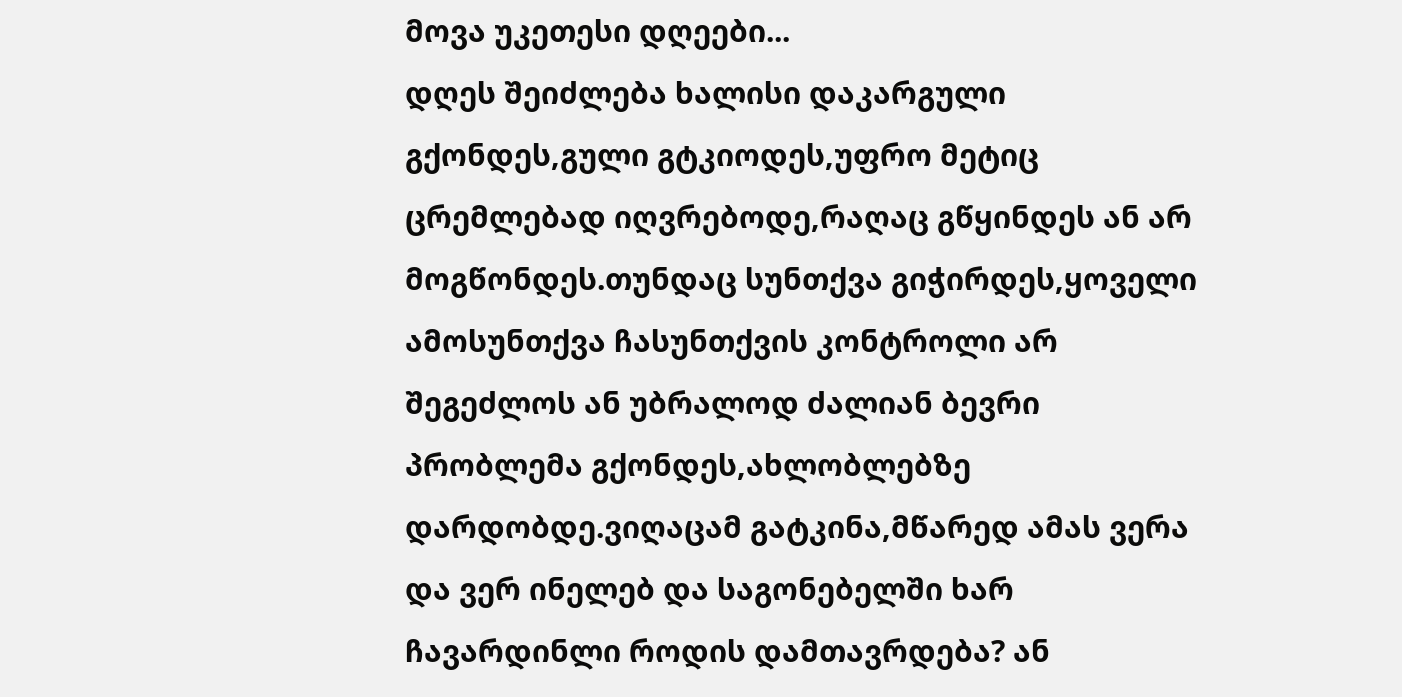მოვა უკეთესი დღეები...
დღეს შეიძლება ხალისი დაკარგული გქონდეს,გული გტკიოდეს,უფრო მეტიც ცრემლებად იღვრებოდე,რაღაც გწყინდეს ან არ მოგწონდეს.თუნდაც სუნთქვა გიჭირდეს,ყოველი ამოსუნთქვა ჩასუნთქვის კონტროლი არ შეგეძლოს ან უბრალოდ ძალიან ბევრი პრობლემა გქონდეს,ახლობლებზე დარდობდე.ვიღაცამ გატკინა,მწარედ ამას ვერა და ვერ ინელებ და საგონებელში ხარ ჩავარდინლი როდის დამთავრდება? ან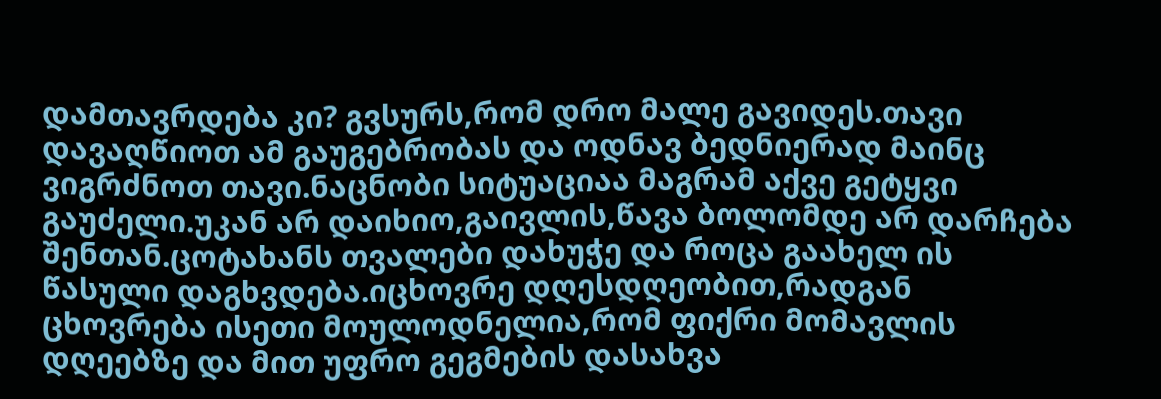დამთავრდება კი? გვსურს,რომ დრო მალე გავიდეს.თავი დავაღწიოთ ამ გაუგებრობას და ოდნავ ბედნიერად მაინც ვიგრძნოთ თავი.ნაცნობი სიტუაციაა მაგრამ აქვე გეტყვი გაუძელი.უკან არ დაიხიო,გაივლის,წავა ბოლომდე არ დარჩება შენთან.ცოტახანს თვალები დახუჭე და როცა გაახელ ის წასული დაგხვდება.იცხოვრე დღესდღეობით,რადგან ცხოვრება ისეთი მოულოდნელია,რომ ფიქრი მომავლის დღეებზე და მით უფრო გეგმების დასახვა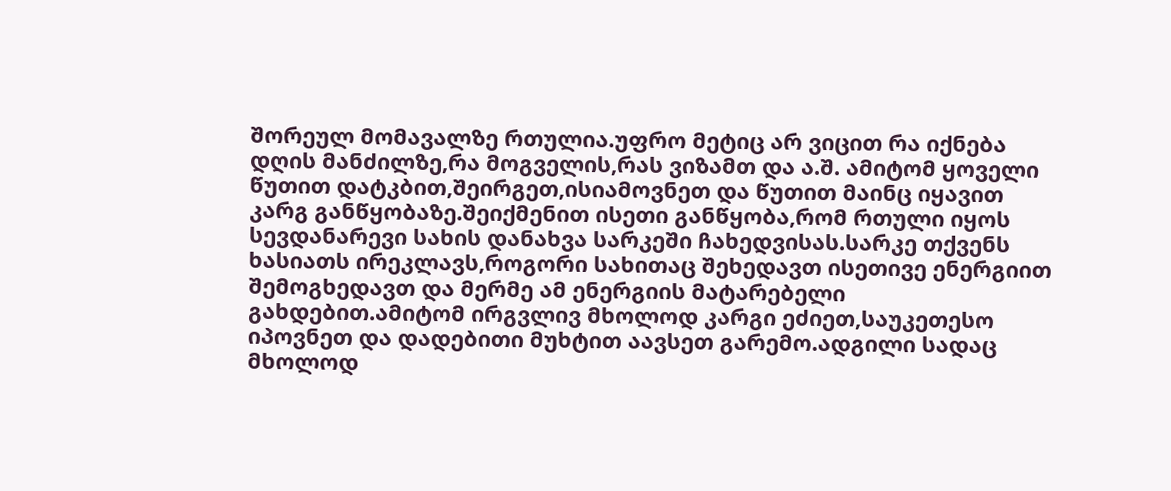შორეულ მომავალზე რთულია.უფრო მეტიც არ ვიცით რა იქნება დღის მანძილზე,რა მოგველის,რას ვიზამთ და ა.შ. ამიტომ ყოველი წუთით დატკბით,შეირგეთ,ისიამოვნეთ და წუთით მაინც იყავით კარგ განწყობაზე.შეიქმენით ისეთი განწყობა,რომ რთული იყოს სევდანარევი სახის დანახვა სარკეში ჩახედვისას.სარკე თქვენს ხასიათს ირეკლავს,როგორი სახითაც შეხედავთ ისეთივე ენერგიით შემოგხედავთ და მერმე ამ ენერგიის მატარებელი გახდებით.ამიტომ ირგვლივ მხოლოდ კარგი ეძიეთ,საუკეთესო იპოვნეთ და დადებითი მუხტით აავსეთ გარემო.ადგილი სადაც მხოლოდ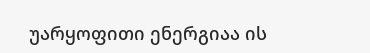უარყოფითი ენერგიაა ის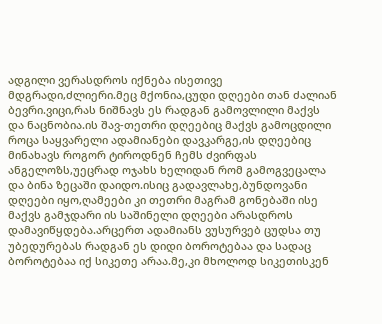ადგილი ვერასდროს იქნება ისეთივე მდგრადი,ძლიერი.მეც მქონია,ცუდი დღეები თან ძალიან ბევრი.ვიცი,რას ნიშნავს ეს რადგან გამოვლილი მაქვს და ნაცნობია.ის შავ-თეთრი დღეებიც მაქვს გამოცდილი როცა საყვარელი ადამიანები დავკარგე,ის დღეებიც მინახავს როგორ ტიროდნენ ჩემს ძვირფას ანგელოზს,უეცრად ოჯახს ხელიდან რომ გამოგვეცალა და ბინა ზეცაში დაიდო.ისიც გადავლახე,ბუნდოვანი დღეები იყო,ღამეები კი თეთრი მაგრამ გონებაში ისე მაქვს გამჯდარი ის საშინელი დღეები არასდროს დამავიწყდება.არცერთ ადამიანს ვუსურვებ ცუდსა თუ უბედურებას რადგან ეს დიდი ბოროტებაა და სადაც ბოროტებაა იქ სიკეთე არაა.მე,კი მხოლოდ სიკეთისკენ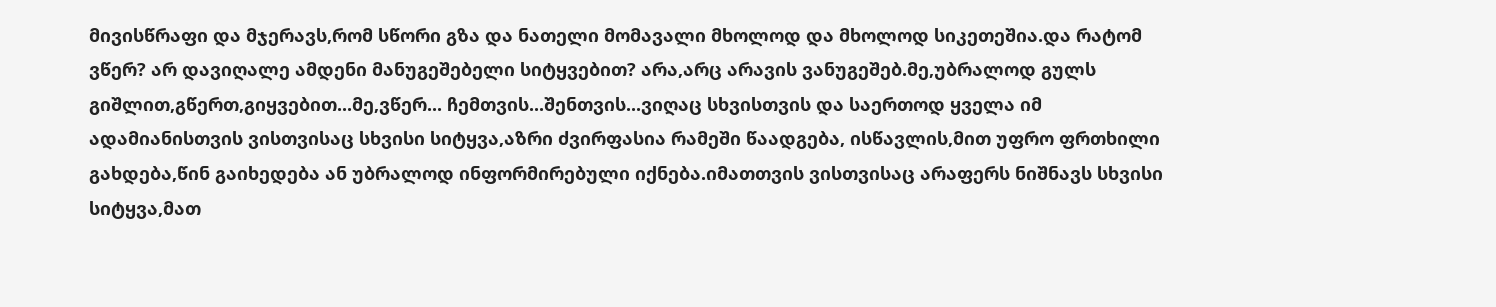მივისწრაფი და მჯერავს,რომ სწორი გზა და ნათელი მომავალი მხოლოდ და მხოლოდ სიკეთეშია.და რატომ ვწერ? არ დავიღალე ამდენი მანუგეშებელი სიტყვებით? არა,არც არავის ვანუგეშებ.მე,უბრალოდ გულს გიშლით,გწერთ,გიყვებით...მე,ვწერ... ჩემთვის...შენთვის...ვიღაც სხვისთვის და საერთოდ ყველა იმ ადამიანისთვის ვისთვისაც სხვისი სიტყვა,აზრი ძვირფასია რამეში წაადგება, ისწავლის,მით უფრო ფრთხილი გახდება,წინ გაიხედება ან უბრალოდ ინფორმირებული იქნება.იმათთვის ვისთვისაც არაფერს ნიშნავს სხვისი სიტყვა,მათ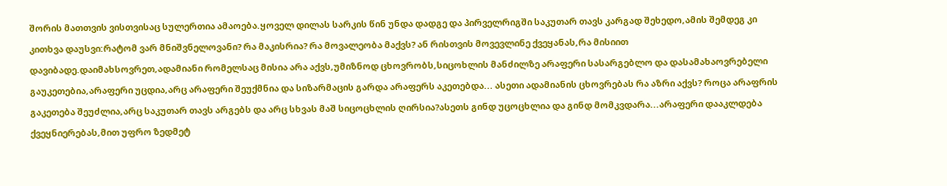შორის მათთვის ვისთვისაც სულერთია ამაოება.ყოველ დილას სარკის წინ უნდა დადგე და პირველრიგში საკუთარ თავს კარგად შეხედო,ამის შემდეგ კი კითხვა დაუსვი:რატომ ვარ მნიშვნელოვანი? რა მაკისრია? რა მოვალეობა მაქვს? ან რისთვის მოვევლინე ქვეყანას,რა მისიით დავიბადე.დაიმახსოვრეთ,ადამიანი რომელსაც მისია არა აქვს,უმიზნოდ ცხოვრობს,სიცოხლის მანძილზე არაფერი სასარგებლო და დასამახაოვრებელი გაუკეთებია,არაფერი უცდია,არც არაფერი შეუქმნია და სიზარმაცის გარდა არაფერს აკეთებდა... ასეთი ადამიანის ცხოვრებას რა აზრი აქვს? როცა არაფრის გაკეთება შეუძლია,არც საკუთარ თავს არგებს და არც სხვას მაშ სიცოცხლის ღირსია?ასეთს გინდ უცოცხლია და გინდ მომკვდარა...არაფერი დააკლდება ქვეყნიერებას,მით უფრო ზედმეტ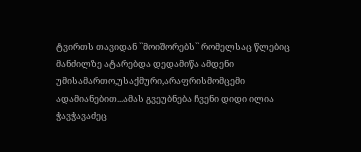ტვირთს თავიდან ``მოიშორებს`` რომელსაც წლებიც მანძილზე ატარებდა დედამიწა ამდენი უმისამართო,უსაქმური,არაფრისმომცემი ადამიანებით...ამას გვეუბნება ჩვენი დიდი ილია ჭავჭავაძეც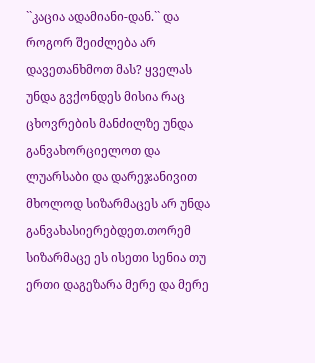``კაცია ადამიანი-დან.`` და როგორ შეიძლება არ დავეთანხმოთ მას? ყველას უნდა გვქონდეს მისია რაც ცხოვრების მანძილზე უნდა განვახორციელოთ და ლუარსაბი და დარეჯანივით მხოლოდ სიზარმაცეს არ უნდა განვახასიერებდეთ.თორემ სიზარმაცე ეს ისეთი სენია თუ ერთი დაგეზარა მერე და მერე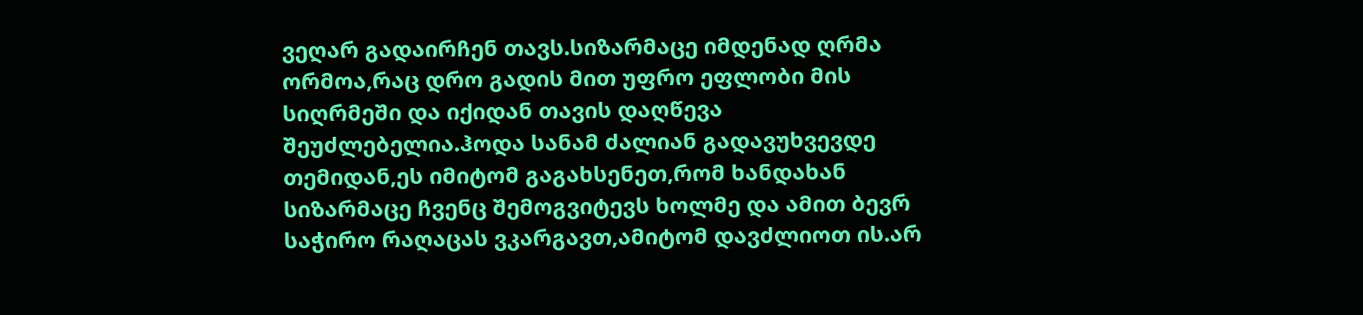ვეღარ გადაირჩენ თავს.სიზარმაცე იმდენად ღრმა ორმოა,რაც დრო გადის მით უფრო ეფლობი მის სიღრმეში და იქიდან თავის დაღწევა შეუძლებელია.ჰოდა სანამ ძალიან გადავუხვევდე თემიდან,ეს იმიტომ გაგახსენეთ,რომ ხანდახან სიზარმაცე ჩვენც შემოგვიტევს ხოლმე და ამით ბევრ საჭირო რაღაცას ვკარგავთ,ამიტომ დავძლიოთ ის.არ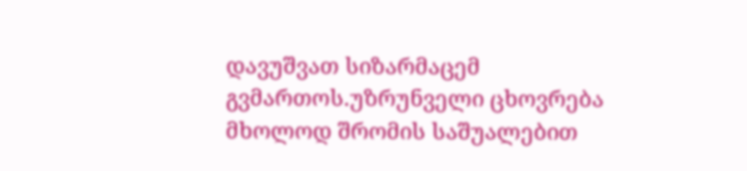დავუშვათ სიზარმაცემ გვმართოს.უზრუნველი ცხოვრება მხოლოდ შრომის საშუალებით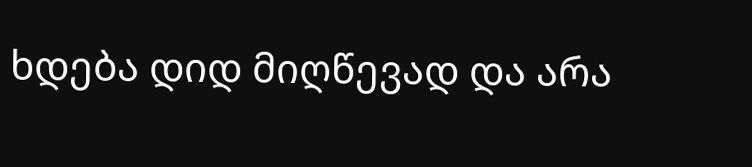ხდება დიდ მიღწევად და არა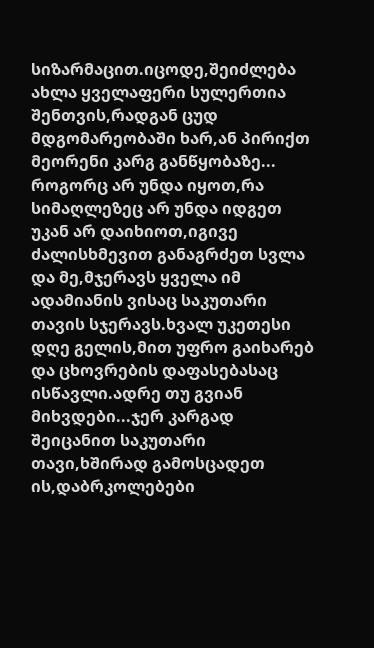სიზარმაცით.იცოდე,შეიძლება ახლა ყველაფერი სულერთია შენთვის,რადგან ცუდ მდგომარეობაში ხარ,ან პირიქთ მეორენი კარგ განწყობაზე... როგორც არ უნდა იყოთ,რა სიმაღლეზეც არ უნდა იდგეთ უკან არ დაიხიოთ,იგივე ძალისხმევით განაგრძეთ სვლა და მე,მჯერავს ყველა იმ ადამიანის ვისაც საკუთარი თავის სჯერავს.ხვალ უკეთესი დღე გელის,მით უფრო გაიხარებ და ცხოვრების დაფასებასაც ისწავლი.ადრე თუ გვიან მიხვდები...ჯერ კარგად შეიცანით საკუთარი თავი,ხშირად გამოსცადეთ ის,დაბრკოლებები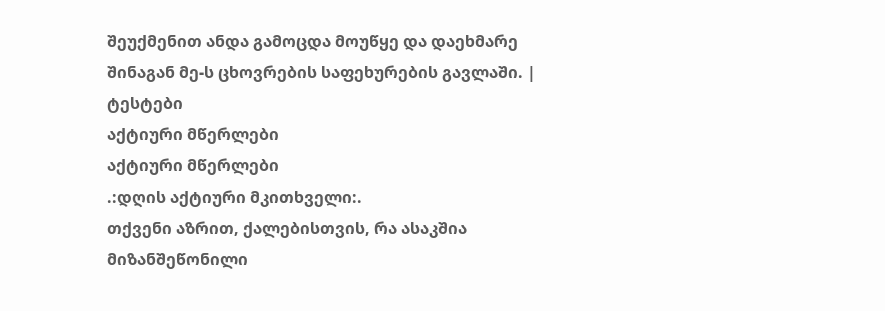შეუქმენით ანდა გამოცდა მოუწყე და დაეხმარე შინაგან მე-ს ცხოვრების საფეხურების გავლაში. |
ტესტები
აქტიური მწერლები
აქტიური მწერლები
.:დღის აქტიური მკითხველი:.
თქვენი აზრით, ქალებისთვის, რა ასაკშია მიზანშეწონილი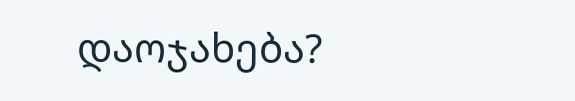დაოჯახება?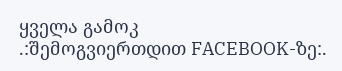ყველა გამოკ
.:შემოგვიერთდით FACEBOOK-ზე:.